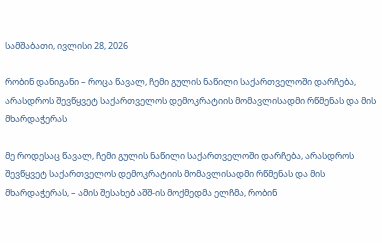სამშაბათი, ივლისი 28, 2026

რობინ დანიგანი – როცა წავალ, ჩემი გულის ნაწილი საქართველოში დარჩება, არასდროს შევწყვეტ საქართველოს დემოკრატიის მომავლისადმი რწმენას და მის მხარდაჭერას

მე როდესაც წავალ, ჩემი გულის ნაწილი საქართველოში დარჩება, არასდროს შევწყვეტ საქართველოს დემოკრატიის მომავლისადმი რწმენას და მის მხარდაჭერას, – ამის შესახებ აშშ-ის მოქმედმა ელჩმა, რობინ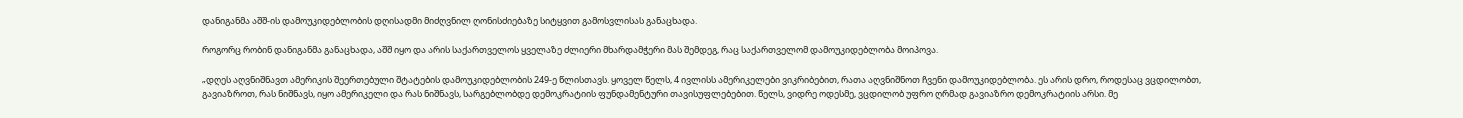დანიგანმა აშშ-ის დამოუკიდებლობის დღისადმი მიძღვნილ ღონისძიებაზე სიტყვით გამოსვლისას განაცხადა.

როგორც რობინ დანიგანმა განაცხადა, აშშ იყო და არის საქართველოს ყველაზე ძლიერი მხარდამჭერი მას შემდეგ, რაც საქართველომ დამოუკიდებლობა მოიპოვა.

„დღეს აღვნიშნავთ ამერიკის შეერთებული შტატების დამოუკიდებლობის 249-ე წლისთავს. ყოველ წელს, 4 ივლისს ამერიკელები ვიკრიბებით, რათა აღვნიშნოთ ჩვენი დამოუკიდებლობა. ეს არის დრო, როდესაც ვცდილობთ, გავიაზროთ, რას ნიშნავს, იყო ამერიკელი და რას ნიშნავს, სარგებლობდე დემოკრატიის ფუნდამენტური თავისუფლებებით. წელს, ვიდრე ოდესმე, ვცდილობ უფრო ღრმად გავიაზრო დემოკრატიის არსი. მე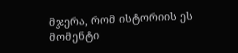მჯერა, რომ ისტორიის ეს მომენტი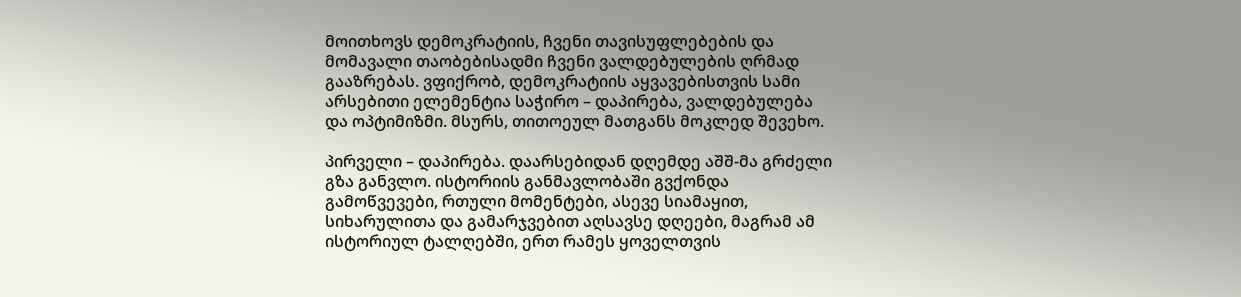მოითხოვს დემოკრატიის, ჩვენი თავისუფლებების და მომავალი თაობებისადმი ჩვენი ვალდებულების ღრმად გააზრებას. ვფიქრობ, დემოკრატიის აყვავებისთვის სამი არსებითი ელემენტია საჭირო – დაპირება, ვალდებულება და ოპტიმიზმი. მსურს, თითოეულ მათგანს მოკლედ შევეხო.

პირველი – დაპირება. დაარსებიდან დღემდე აშშ-მა გრძელი გზა განვლო. ისტორიის განმავლობაში გვქონდა გამოწვევები, რთული მომენტები, ასევე სიამაყით, სიხარულითა და გამარჯვებით აღსავსე დღეები, მაგრამ ამ ისტორიულ ტალღებში, ერთ რამეს ყოველთვის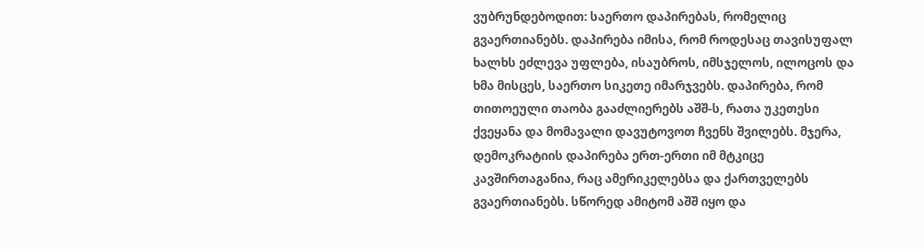ვუბრუნდებოდით: საერთო დაპირებას, რომელიც გვაერთიანებს. დაპირება იმისა, რომ როდესაც თავისუფალ ხალხს ეძლევა უფლება, ისაუბროს, იმსჯელოს, ილოცოს და ხმა მისცეს, საერთო სიკეთე იმარჯვებს. დაპირება, რომ თითოეული თაობა გააძლიერებს აშშ-ს, რათა უკეთესი ქვეყანა და მომავალი დავუტოვოთ ჩვენს შვილებს. მჯერა, დემოკრატიის დაპირება ერთ-ერთი იმ მტკიცე კავშირთაგანია, რაც ამერიკელებსა და ქართველებს გვაერთიანებს. სწორედ ამიტომ აშშ იყო და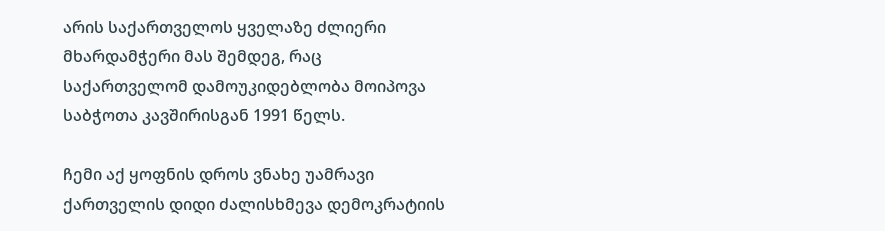არის საქართველოს ყველაზე ძლიერი მხარდამჭერი მას შემდეგ, რაც საქართველომ დამოუკიდებლობა მოიპოვა საბჭოთა კავშირისგან 1991 წელს.

ჩემი აქ ყოფნის დროს ვნახე უამრავი ქართველის დიდი ძალისხმევა დემოკრატიის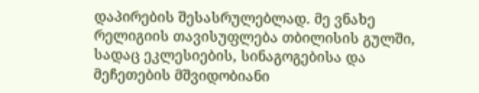დაპირების შესასრულებლად. მე ვნახე რელიგიის თავისუფლება თბილისის გულში, სადაც ეკლესიების, სინაგოგებისა და მეჩეთების მშვიდობიანი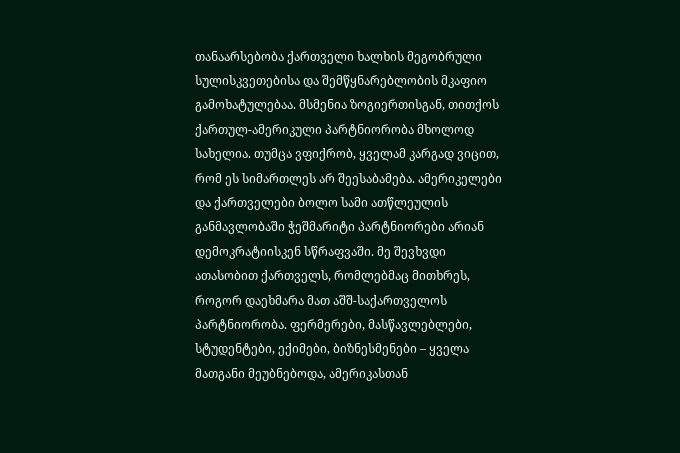თანაარსებობა ქართველი ხალხის მეგობრული სულისკვეთებისა და შემწყნარებლობის მკაფიო გამოხატულებაა. მსმენია ზოგიერთისგან, თითქოს ქართულ-ამერიკული პარტნიორობა მხოლოდ სახელია. თუმცა ვფიქრობ, ყველამ კარგად ვიცით, რომ ეს სიმართლეს არ შეესაბამება. ამერიკელები და ქართველები ბოლო სამი ათწლეულის განმავლობაში ჭეშმარიტი პარტნიორები არიან დემოკრატიისკენ სწრაფვაში. მე შევხვდი ათასობით ქართველს, რომლებმაც მითხრეს, როგორ დაეხმარა მათ აშშ-საქართველოს პარტნიორობა. ფერმერები, მასწავლებლები, სტუდენტები, ექიმები, ბიზნესმენები – ყველა მათგანი მეუბნებოდა, ამერიკასთან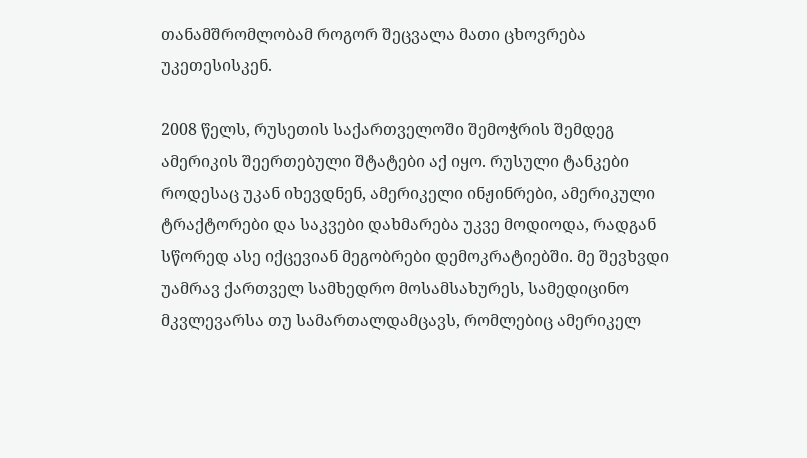თანამშრომლობამ როგორ შეცვალა მათი ცხოვრება უკეთესისკენ.

2008 წელს, რუსეთის საქართველოში შემოჭრის შემდეგ ამერიკის შეერთებული შტატები აქ იყო. რუსული ტანკები როდესაც უკან იხევდნენ, ამერიკელი ინჟინრები, ამერიკული ტრაქტორები და საკვები დახმარება უკვე მოდიოდა, რადგან სწორედ ასე იქცევიან მეგობრები დემოკრატიებში. მე შევხვდი უამრავ ქართველ სამხედრო მოსამსახურეს, სამედიცინო მკვლევარსა თუ სამართალდამცავს, რომლებიც ამერიკელ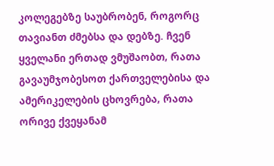კოლეგებზე საუბრობენ, როგორც თავიანთ ძმებსა და დებზე. ჩვენ ყველანი ერთად ვმუშაობთ, რათა გავაუმჯობესოთ ქართველებისა და ამერიკელების ცხოვრება, რათა ორივე ქვეყანამ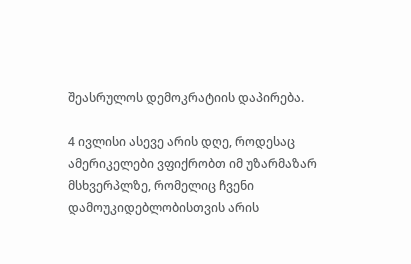შეასრულოს დემოკრატიის დაპირება.

4 ივლისი ასევე არის დღე, როდესაც ამერიკელები ვფიქრობთ იმ უზარმაზარ მსხვერპლზე, რომელიც ჩვენი დამოუკიდებლობისთვის არის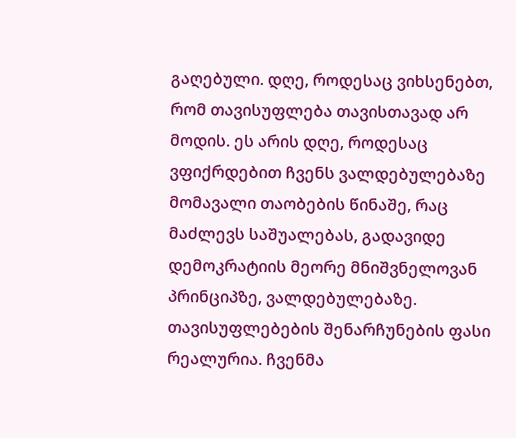გაღებული. დღე, როდესაც ვიხსენებთ, რომ თავისუფლება თავისთავად არ მოდის. ეს არის დღე, როდესაც ვფიქრდებით ჩვენს ვალდებულებაზე მომავალი თაობების წინაშე, რაც მაძლევს საშუალებას, გადავიდე დემოკრატიის მეორე მნიშვნელოვან პრინციპზე, ვალდებულებაზე. თავისუფლებების შენარჩუნების ფასი რეალურია. ჩვენმა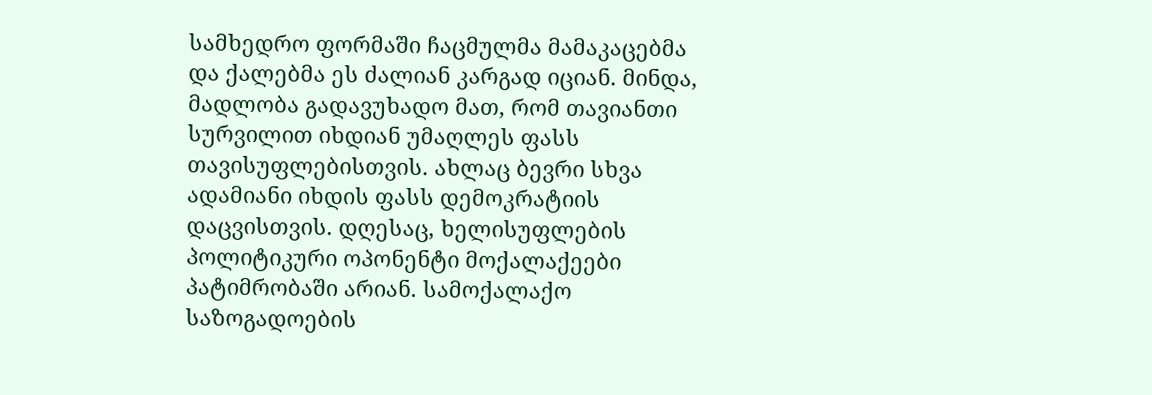სამხედრო ფორმაში ჩაცმულმა მამაკაცებმა და ქალებმა ეს ძალიან კარგად იციან. მინდა, მადლობა გადავუხადო მათ, რომ თავიანთი სურვილით იხდიან უმაღლეს ფასს თავისუფლებისთვის. ახლაც ბევრი სხვა ადამიანი იხდის ფასს დემოკრატიის დაცვისთვის. დღესაც, ხელისუფლების პოლიტიკური ოპონენტი მოქალაქეები პატიმრობაში არიან. სამოქალაქო საზოგადოების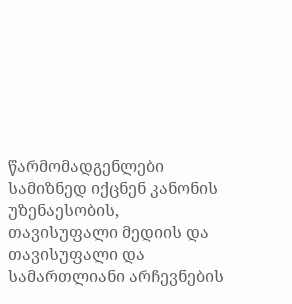წარმომადგენლები სამიზნედ იქცნენ კანონის უზენაესობის, თავისუფალი მედიის და თავისუფალი და სამართლიანი არჩევნების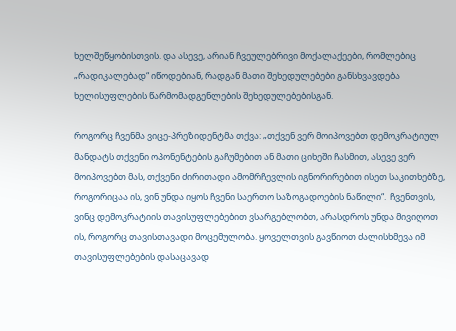ხელშეწყობისთვის. და ასევე, არიან ჩვეულებრივი მოქალაქეები, რომლებიც „რადიკალებად“ იწოდებიან, რადგან მათი შეხედულებები განსხვავდება ხელისუფლების წარმომადგენლების შეხედულებებისგან.

როგორც ჩვენმა ვიცე-პრეზიდენტმა თქვა: „თქვენ ვერ მოიპოვებთ დემოკრატიულ მანდატს თქვენი ოპონენტების გაჩუმებით ან მათი ციხეში ჩასმით, ასევე ვერ მოიპოვებთ მას, თქვენი ძირითადი ამომრჩევლის იგნორირებით ისეთ საკითხებზე, როგორიცაა ის, ვინ უნდა იყოს ჩვენი საერთო საზოგადოების ნაწილი“.  ჩვენთვის, ვინც დემოკრატიის თავისუფლებებით ვსარგებლობთ, არასდროს უნდა მივიღოთ ის, როგორც თავისთავადი მოცემულობა. ყოველთვის გავწიოთ ძალისხმევა იმ თავისუფლებების დასაცავად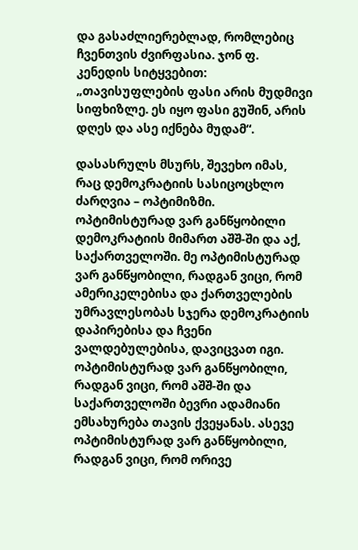და გასაძლიერებლად, რომლებიც ჩვენთვის ძვირფასია. ჯონ ფ. კენედის სიტყვებით: „თავისუფლების ფასი არის მუდმივი სიფხიზლე. ეს იყო ფასი გუშინ, არის დღეს და ასე იქნება მუდამ“.

დასასრულს მსურს, შევეხო იმას, რაც დემოკრატიის სასიცოცხლო ძარღვია – ოპტიმიზმი. ოპტიმისტურად ვარ განწყობილი დემოკრატიის მიმართ აშშ-ში და აქ, საქართველოში. მე ოპტიმისტურად ვარ განწყობილი, რადგან ვიცი, რომ ამერიკელებისა და ქართველების უმრავლესობას სჯერა დემოკრატიის დაპირებისა და ჩვენი ვალდებულებისა, დავიცვათ იგი. ოპტიმისტურად ვარ განწყობილი, რადგან ვიცი, რომ აშშ-ში და საქართველოში ბევრი ადამიანი ემსახურება თავის ქვეყანას. ასევე ოპტიმისტურად ვარ განწყობილი, რადგან ვიცი, რომ ორივე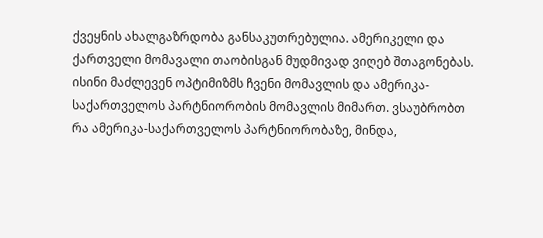ქვეყნის ახალგაზრდობა განსაკუთრებულია. ამერიკელი და ქართველი მომავალი თაობისგან მუდმივად ვიღებ შთაგონებას. ისინი მაძლევენ ოპტიმიზმს ჩვენი მომავლის და ამერიკა-საქართველოს პარტნიორობის მომავლის მიმართ. ვსაუბრობთ რა ამერიკა-საქართველოს პარტნიორობაზე, მინდა,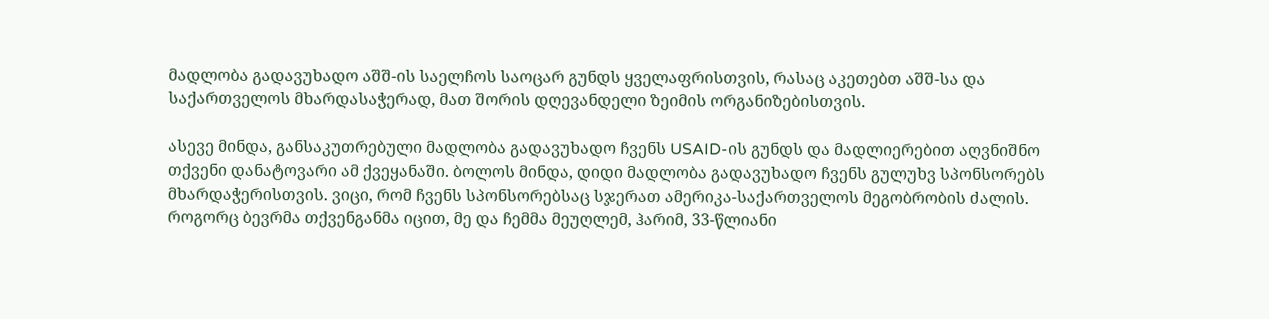მადლობა გადავუხადო აშშ-ის საელჩოს საოცარ გუნდს ყველაფრისთვის, რასაც აკეთებთ აშშ-სა და საქართველოს მხარდასაჭერად, მათ შორის დღევანდელი ზეიმის ორგანიზებისთვის.

ასევე მინდა, განსაკუთრებული მადლობა გადავუხადო ჩვენს USAID-ის გუნდს და მადლიერებით აღვნიშნო თქვენი დანატოვარი ამ ქვეყანაში. ბოლოს მინდა, დიდი მადლობა გადავუხადო ჩვენს გულუხვ სპონსორებს მხარდაჭერისთვის. ვიცი, რომ ჩვენს სპონსორებსაც სჯერათ ამერიკა-საქართველოს მეგობრობის ძალის. როგორც ბევრმა თქვენგანმა იცით, მე და ჩემმა მეუღლემ, ჰარიმ, 33-წლიანი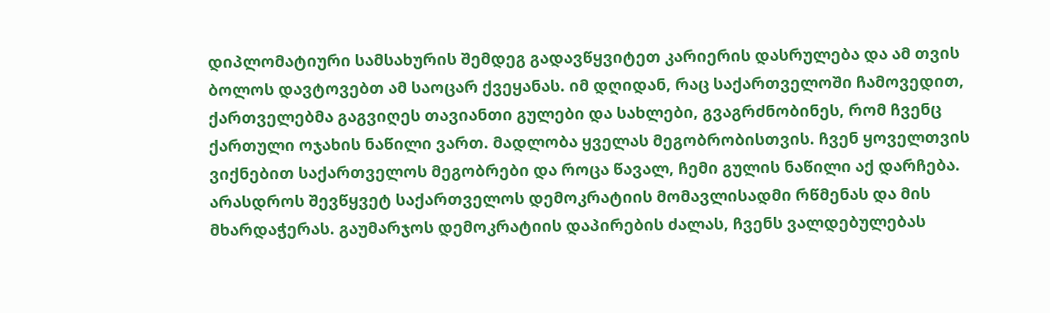დიპლომატიური სამსახურის შემდეგ გადავწყვიტეთ კარიერის დასრულება და ამ თვის ბოლოს დავტოვებთ ამ საოცარ ქვეყანას. იმ დღიდან, რაც საქართველოში ჩამოვედით, ქართველებმა გაგვიღეს თავიანთი გულები და სახლები, გვაგრძნობინეს, რომ ჩვენც ქართული ოჯახის ნაწილი ვართ. მადლობა ყველას მეგობრობისთვის. ჩვენ ყოველთვის ვიქნებით საქართველოს მეგობრები და როცა წავალ, ჩემი გულის ნაწილი აქ დარჩება. არასდროს შევწყვეტ საქართველოს დემოკრატიის მომავლისადმი რწმენას და მის მხარდაჭერას. გაუმარჯოს დემოკრატიის დაპირების ძალას, ჩვენს ვალდებულებას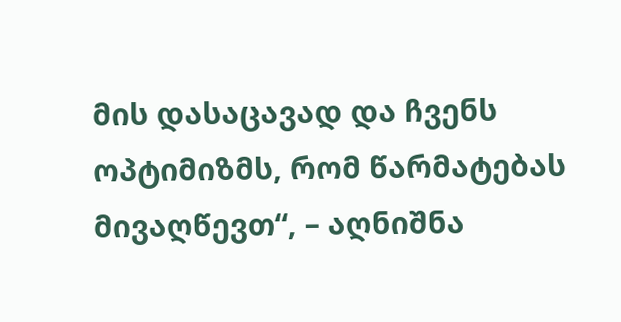მის დასაცავად და ჩვენს ოპტიმიზმს, რომ წარმატებას მივაღწევთ“, – აღნიშნა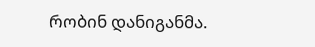რობინ დანიგანმა.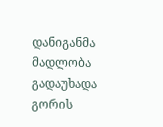დანიგანმა მადლობა გადაუხადა გორის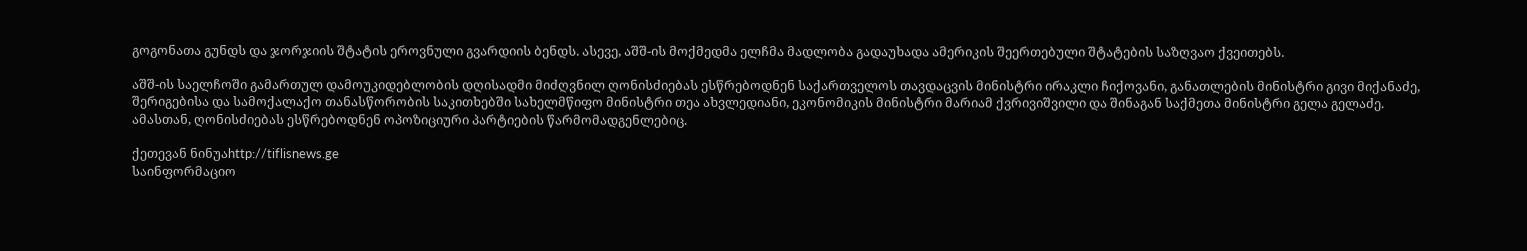გოგონათა გუნდს და ჯორჯიის შტატის ეროვნული გვარდიის ბენდს. ასევე, აშშ-ის მოქმედმა ელჩმა მადლობა გადაუხადა ამერიკის შეერთებული შტატების საზღვაო ქვეითებს.

აშშ-ის საელჩოში გამართულ დამოუკიდებლობის დღისადმი მიძღვნილ ღონისძიებას ესწრებოდნენ საქართველოს თავდაცვის მინისტრი ირაკლი ჩიქოვანი, განათლების მინისტრი გივი მიქანაძე, შერიგებისა და სამოქალაქო თანასწორობის საკითხებში სახელმწიფო მინისტრი თეა ახვლედიანი, ეკონომიკის მინისტრი მარიამ ქვრივიშვილი და შინაგან საქმეთა მინისტრი გელა გელაძე. ამასთან, ღონისძიებას ესწრებოდნენ ოპოზიციური პარტიების წარმომადგენლებიც.

ქეთევან ნინუაhttp://tiflisnews.ge
საინფორმაციო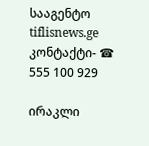სააგენტო tiflisnews.ge კონტაქტი- ☎ 555 100 929

ირაკლი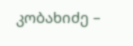კობახიძე –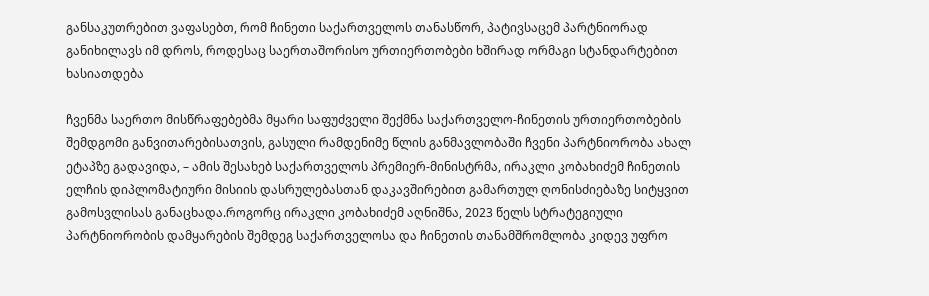განსაკუთრებით ვაფასებთ, რომ ჩინეთი საქართველოს თანასწორ, პატივსაცემ პარტნიორად განიხილავს იმ დროს, როდესაც საერთაშორისო ურთიერთობები ხშირად ორმაგი სტანდარტებით ხასიათდება

ჩვენმა საერთო მისწრაფებებმა მყარი საფუძველი შექმნა საქართველო-ჩინეთის ურთიერთობების შემდგომი განვითარებისათვის, გასული რამდენიმე წლის განმავლობაში ჩვენი პარტნიორობა ახალ ეტაპზე გადავიდა, – ამის შესახებ საქართველოს პრემიერ-მინისტრმა, ირაკლი კობახიძემ ჩინეთის ელჩის დიპლომატიური მისიის დასრულებასთან დაკავშირებით გამართულ ღონისძიებაზე სიტყვით გამოსვლისას განაცხადა.როგორც ირაკლი კობახიძემ აღნიშნა, 2023 წელს სტრატეგიული პარტნიორობის დამყარების შემდეგ საქართველოსა და ჩინეთის თანამშრომლობა კიდევ უფრო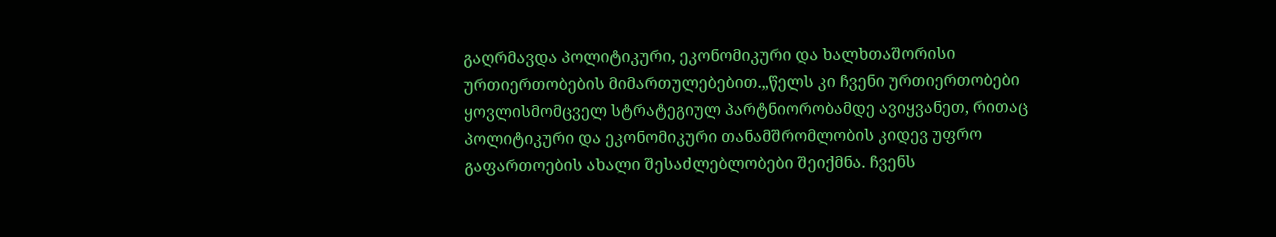გაღრმავდა პოლიტიკური, ეკონომიკური და ხალხთაშორისი ურთიერთობების მიმართულებებით.„წელს კი ჩვენი ურთიერთობები ყოვლისმომცველ სტრატეგიულ პარტნიორობამდე ავიყვანეთ, რითაც პოლიტიკური და ეკონომიკური თანამშრომლობის კიდევ უფრო გაფართოების ახალი შესაძლებლობები შეიქმნა. ჩვენს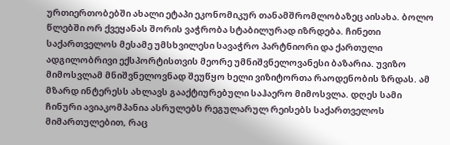ურთიერთობებში ახალი ეტაპი ეკონომიკურ თანამშრომლობაზეც აისახა. ბოლო წლებში ორ ქვეყანას შორის ვაჭრობა სტაბილურად იზრდება. ჩინეთი საქართველოს მესამე უმსხვილესი სავაჭრო პარტნიორი და ქართული ადგილობრივი ექსპორტისთვის მეორე უმნიშვნელოვანესი ბაზარია. უვიზო მიმოსვლამ მნიშვნელოვნად შეუწყო ხელი ვიზიტორთა რაოდენობის ზრდას. ამ მზარდ ინტერესს ახლავს გააქტიურებული საჰაერო მიმოსვლა. დღეს სამი ჩინური ავიაკომპანია ასრულებს რეგულარულ რეისებს საქართველოს მიმართულებით, რაც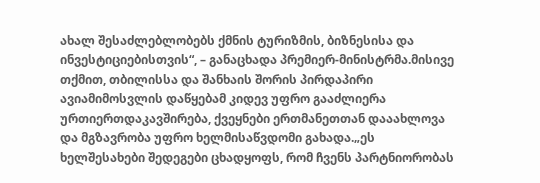ახალ შესაძლებლობებს ქმნის ტურიზმის, ბიზნესისა და ინვესტიციებისთვის“, – განაცხადა პრემიერ-მინისტრმა.მისივე თქმით, თბილისსა და შანხაის შორის პირდაპირი ავიამიმოსვლის დაწყებამ კიდევ უფრო გააძლიერა ურთიერთდაკავშირება, ქვეყნები ერთმანეთთან დააახლოვა და მგზავრობა უფრო ხელმისაწვდომი გახადა.„ეს ხელშესახები შედეგები ცხადყოფს, რომ ჩვენს პარტნიორობას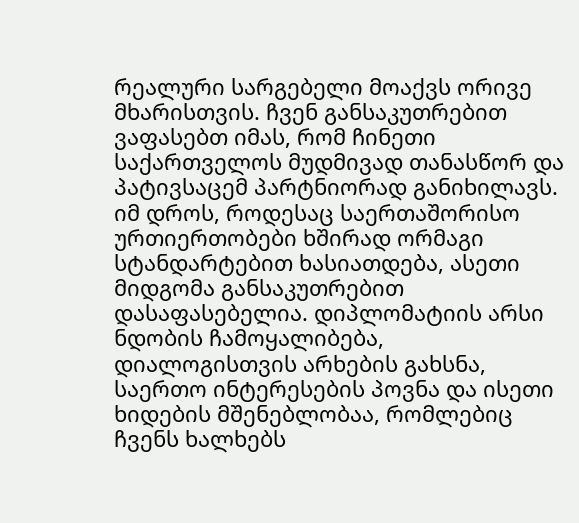რეალური სარგებელი მოაქვს ორივე მხარისთვის. ჩვენ განსაკუთრებით ვაფასებთ იმას, რომ ჩინეთი საქართველოს მუდმივად თანასწორ და პატივსაცემ პარტნიორად განიხილავს. იმ დროს, როდესაც საერთაშორისო ურთიერთობები ხშირად ორმაგი სტანდარტებით ხასიათდება, ასეთი მიდგომა განსაკუთრებით დასაფასებელია. დიპლომატიის არსი ნდობის ჩამოყალიბება, დიალოგისთვის არხების გახსნა, საერთო ინტერესების პოვნა და ისეთი ხიდების მშენებლობაა, რომლებიც ჩვენს ხალხებს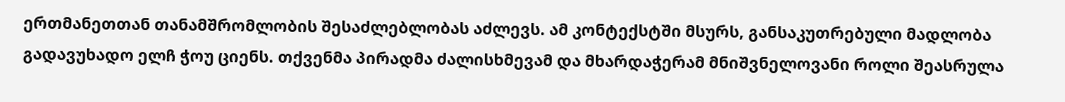ერთმანეთთან თანამშრომლობის შესაძლებლობას აძლევს. ამ კონტექსტში მსურს, განსაკუთრებული მადლობა გადავუხადო ელჩ ჭოუ ციენს. თქვენმა პირადმა ძალისხმევამ და მხარდაჭერამ მნიშვნელოვანი როლი შეასრულა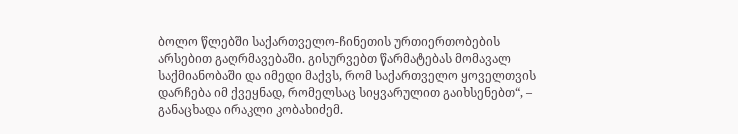ბოლო წლებში საქართველო-ჩინეთის ურთიერთობების არსებით გაღრმავებაში. გისურვებთ წარმატებას მომავალ საქმიანობაში და იმედი მაქვს, რომ საქართველო ყოველთვის დარჩება იმ ქვეყნად, რომელსაც სიყვარულით გაიხსენებთ“, – განაცხადა ირაკლი კობახიძემ.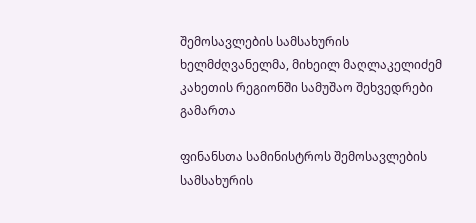შემოსავლების სამსახურის ხელმძღვანელმა, მიხეილ მაღლაკელიძემ კახეთის რეგიონში სამუშაო შეხვედრები გამართა

ფინანსთა სამინისტროს შემოსავლების სამსახურის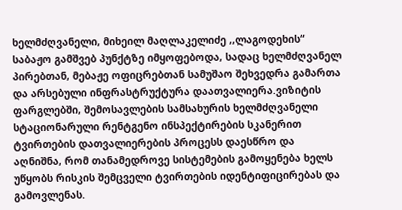ხელმძღვანელი, მიხეილ მაღლაკელიძე ,,ლაგოდეხის“ საბაჟო გამშვებ პუნქტზე იმყოფებოდა, სადაც ხელმძღვანელ პირებთან, მებაჟე ოფიცრებთან სამუშაო შეხვედრა გამართა და არსებული ინფრასტრუქტურა დაათვალიერა.ვიზიტის ფარგლებში, შემოსავლების სამსახურის ხელმძღვანელი სტაციონარული რენტგენო ინსპექტირების სკანერით ტვირთების დათვალიერების პროცესს დაესწრო და აღნიშნა, რომ თანამედროვე სისტემების გამოყენება ხელს უწყობს რისკის შემცველი ტვირთების იდენტიფიცირებას და გამოვლენას.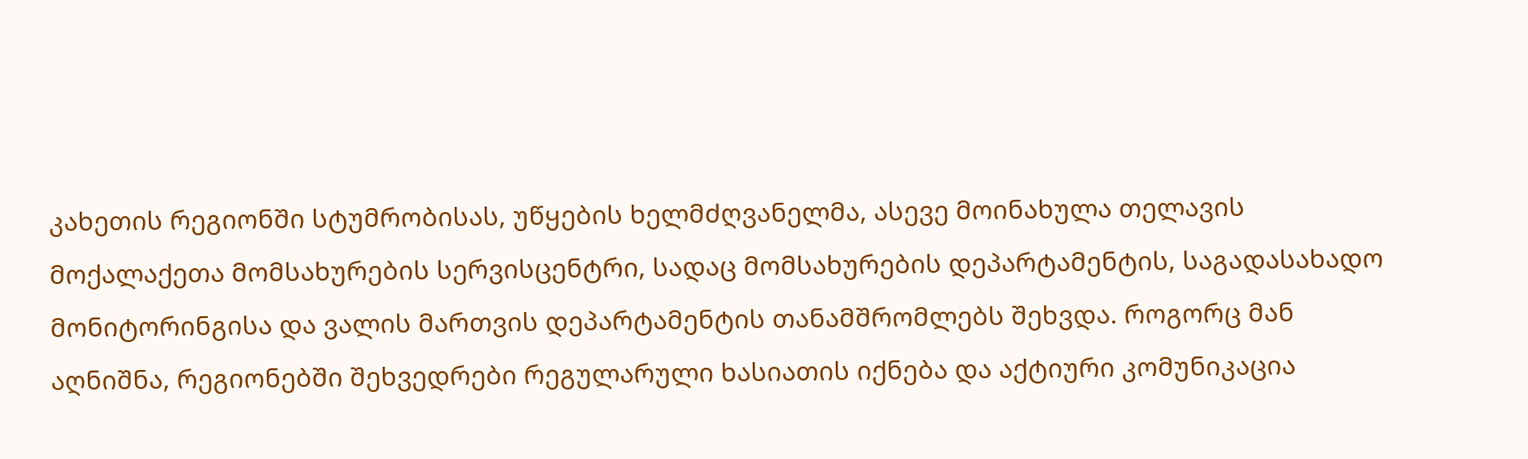კახეთის რეგიონში სტუმრობისას, უწყების ხელმძღვანელმა, ასევე მოინახულა თელავის მოქალაქეთა მომსახურების სერვისცენტრი, სადაც მომსახურების დეპარტამენტის, საგადასახადო მონიტორინგისა და ვალის მართვის დეპარტამენტის თანამშრომლებს შეხვდა. როგორც მან აღნიშნა, რეგიონებში შეხვედრები რეგულარული ხასიათის იქნება და აქტიური კომუნიკაცია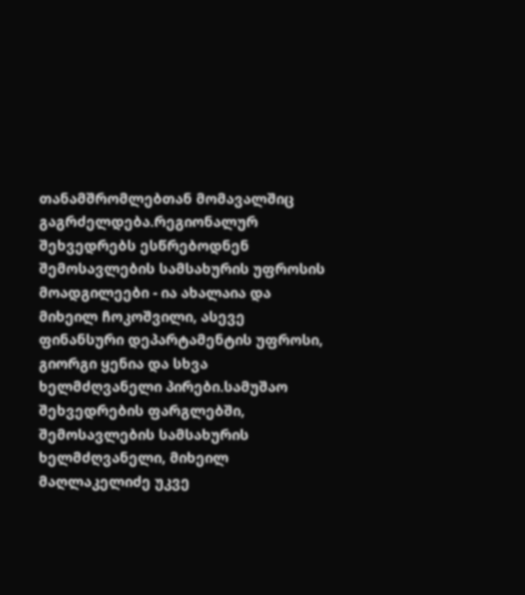თანამშრომლებთან მომავალშიც გაგრძელდება.რეგიონალურ შეხვედრებს ესწრებოდნენ შემოსავლების სამსახურის უფროსის მოადგილეები - ია ახალაია და მიხეილ ჩოკოშვილი, ასევე ფინანსური დეპარტამენტის უფროსი, გიორგი ყენია და სხვა ხელმძღვანელი პირები.სამუშაო შეხვედრების ფარგლებში, შემოსავლების სამსახურის ხელმძღვანელი, მიხეილ მაღლაკელიძე უკვე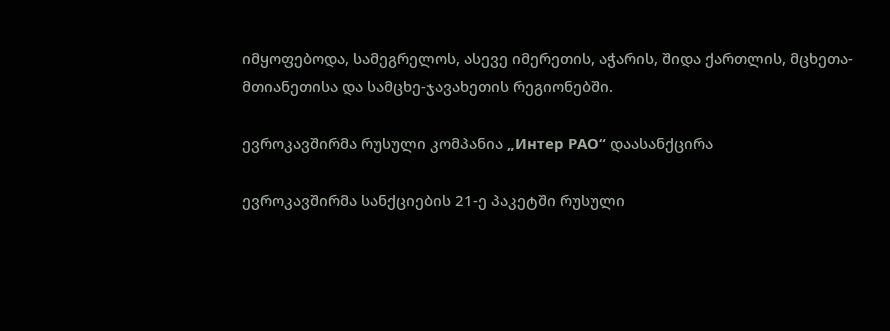იმყოფებოდა, სამეგრელოს, ასევე იმერეთის, აჭარის, შიდა ქართლის, მცხეთა-მთიანეთისა და სამცხე-ჯავახეთის რეგიონებში.

ევროკავშირმა რუსული კომპანია „Интер РАО“ დაასანქცირა

ევროკავშირმა სანქციების 21-ე პაკეტში რუსული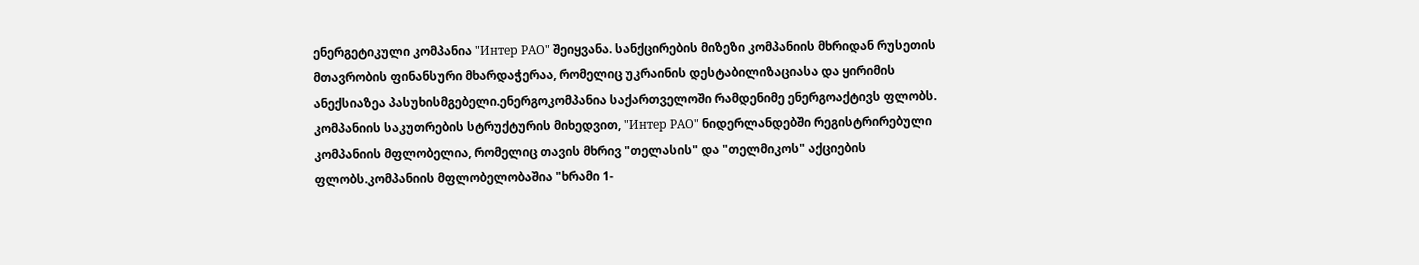ენერგეტიკული კომპანია "Интер РАО" შეიყვანა. სანქცირების მიზეზი კომპანიის მხრიდან რუსეთის მთავრობის ფინანსური მხარდაჭერაა, რომელიც უკრაინის დესტაბილიზაციასა და ყირიმის ანექსიაზეა პასუხისმგებელი.ენერგოკომპანია საქართველოში რამდენიმე ენერგოაქტივს ფლობს. კომპანიის საკუთრების სტრუქტურის მიხედვით, "Интер РАО" ნიდერლანდებში რეგისტრირებული კომპანიის მფლობელია, რომელიც თავის მხრივ "თელასის" და "თელმიკოს" აქციების ფლობს.კომპანიის მფლობელობაშია "ხრამი 1-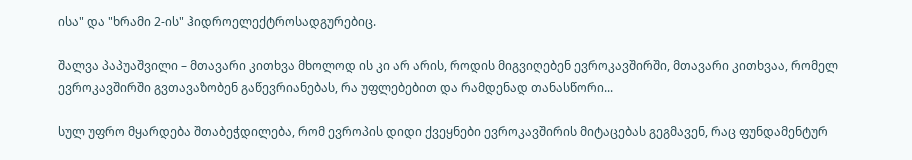ისა" და "ხრამი 2-ის" ჰიდროელექტროსადგურებიც.

შალვა პაპუაშვილი – მთავარი კითხვა მხოლოდ ის კი არ არის, როდის მიგვიღებენ ევროკავშირში, მთავარი კითხვაა, რომელ ევროკავშირში გვთავაზობენ გაწევრიანებას, რა უფლებებით და რამდენად თანასწორი...

სულ უფრო მყარდება შთაბეჭდილება, რომ ევროპის დიდი ქვეყნები ევროკავშირის მიტაცებას გეგმავენ, რაც ფუნდამენტურ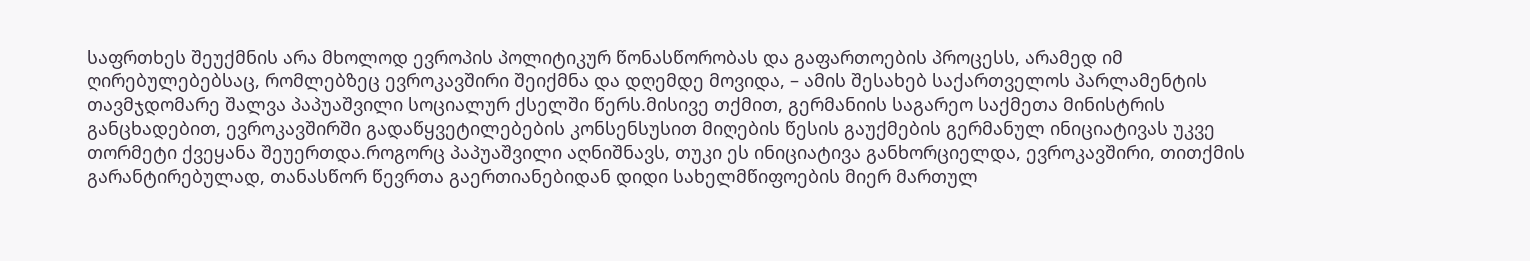საფრთხეს შეუქმნის არა მხოლოდ ევროპის პოლიტიკურ წონასწორობას და გაფართოების პროცესს, არამედ იმ ღირებულებებსაც, რომლებზეც ევროკავშირი შეიქმნა და დღემდე მოვიდა, – ამის შესახებ საქართველოს პარლამენტის თავმჯდომარე შალვა პაპუაშვილი სოციალურ ქსელში წერს.მისივე თქმით, გერმანიის საგარეო საქმეთა მინისტრის განცხადებით, ევროკავშირში გადაწყვეტილებების კონსენსუსით მიღების წესის გაუქმების გერმანულ ინიციატივას უკვე თორმეტი ქვეყანა შეუერთდა.როგორც პაპუაშვილი აღნიშნავს, თუკი ეს ინიციატივა განხორციელდა, ევროკავშირი, თითქმის გარანტირებულად, თანასწორ წევრთა გაერთიანებიდან დიდი სახელმწიფოების მიერ მართულ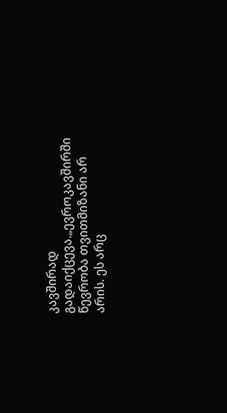კავშირად გადაიქცევა.„ევროკავშირში წევრობა თვითმიზანი არ არის. ეს არც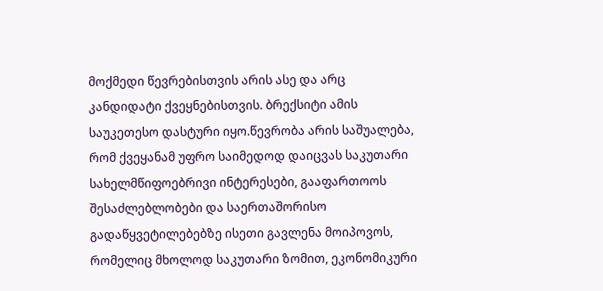მოქმედი წევრებისთვის არის ასე და არც კანდიდატი ქვეყნებისთვის. ბრექსიტი ამის საუკეთესო დასტური იყო.წევრობა არის საშუალება, რომ ქვეყანამ უფრო საიმედოდ დაიცვას საკუთარი სახელმწიფოებრივი ინტერესები, გააფართოოს შესაძლებლობები და საერთაშორისო გადაწყვეტილებებზე ისეთი გავლენა მოიპოვოს, რომელიც მხოლოდ საკუთარი ზომით, ეკონომიკური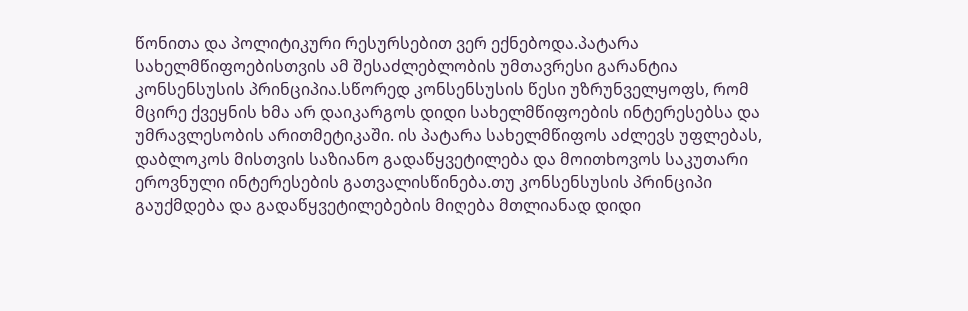წონითა და პოლიტიკური რესურსებით ვერ ექნებოდა.პატარა სახელმწიფოებისთვის ამ შესაძლებლობის უმთავრესი გარანტია კონსენსუსის პრინციპია.სწორედ კონსენსუსის წესი უზრუნველყოფს, რომ მცირე ქვეყნის ხმა არ დაიკარგოს დიდი სახელმწიფოების ინტერესებსა და უმრავლესობის არითმეტიკაში. ის პატარა სახელმწიფოს აძლევს უფლებას, დაბლოკოს მისთვის საზიანო გადაწყვეტილება და მოითხოვოს საკუთარი ეროვნული ინტერესების გათვალისწინება.თუ კონსენსუსის პრინციპი გაუქმდება და გადაწყვეტილებების მიღება მთლიანად დიდი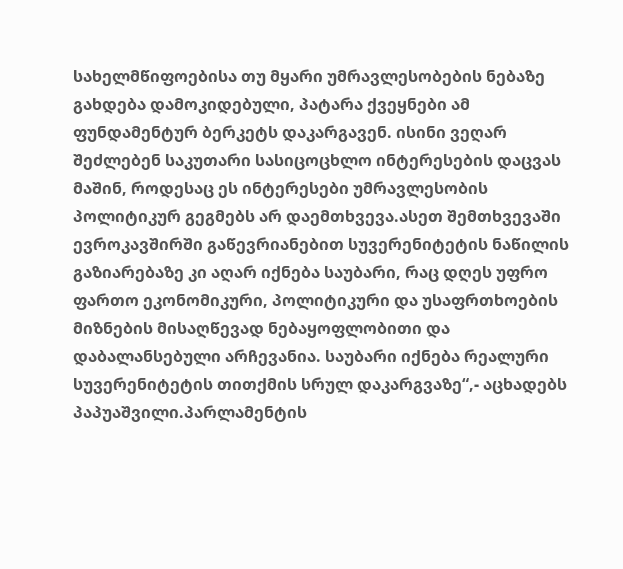სახელმწიფოებისა თუ მყარი უმრავლესობების ნებაზე გახდება დამოკიდებული, პატარა ქვეყნები ამ ფუნდამენტურ ბერკეტს დაკარგავენ. ისინი ვეღარ შეძლებენ საკუთარი სასიცოცხლო ინტერესების დაცვას მაშინ, როდესაც ეს ინტერესები უმრავლესობის პოლიტიკურ გეგმებს არ დაემთხვევა.ასეთ შემთხვევაში ევროკავშირში გაწევრიანებით სუვერენიტეტის ნაწილის გაზიარებაზე კი აღარ იქნება საუბარი, რაც დღეს უფრო ფართო ეკონომიკური, პოლიტიკური და უსაფრთხოების მიზნების მისაღწევად ნებაყოფლობითი და დაბალანსებული არჩევანია. საუბარი იქნება რეალური სუვერენიტეტის თითქმის სრულ დაკარგვაზე“,- აცხადებს პაპუაშვილი.პარლამენტის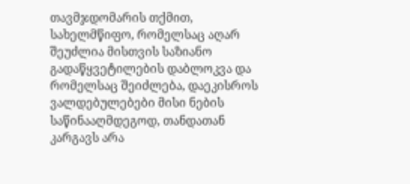თავმჯდომარის თქმით, სახელმწიფო, რომელსაც აღარ შეუძლია მისთვის საზიანო გადაწყვეტილების დაბლოკვა და რომელსაც შეიძლება, დაეკისროს ვალდებულებები მისი ნების საწინააღმდეგოდ, თანდათან კარგავს არა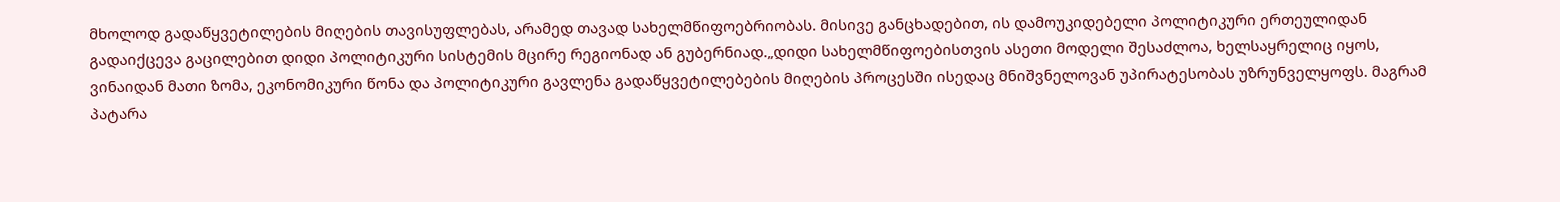მხოლოდ გადაწყვეტილების მიღების თავისუფლებას, არამედ თავად სახელმწიფოებრიობას. მისივე განცხადებით, ის დამოუკიდებელი პოლიტიკური ერთეულიდან გადაიქცევა გაცილებით დიდი პოლიტიკური სისტემის მცირე რეგიონად ან გუბერნიად.„დიდი სახელმწიფოებისთვის ასეთი მოდელი შესაძლოა, ხელსაყრელიც იყოს, ვინაიდან მათი ზომა, ეკონომიკური წონა და პოლიტიკური გავლენა გადაწყვეტილებების მიღების პროცესში ისედაც მნიშვნელოვან უპირატესობას უზრუნველყოფს. მაგრამ პატარა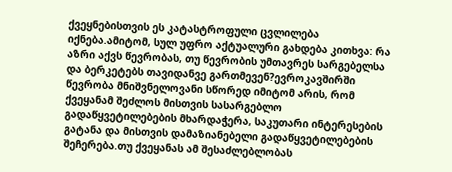ქვეყნებისთვის ეს კატასტროფული ცვლილება იქნება.ამიტომ, სულ უფრო აქტუალური გახდება კითხვა: რა აზრი აქვს წევრობას, თუ წევრობის უმთავრეს სარგებელსა და ბერკეტებს თავიდანვე გართმევენ?ევროკავშირში წევრობა მნიშვნელოვანი სწორედ იმიტომ არის, რომ ქვეყანამ შეძლოს მისთვის სასარგებლო გადაწყვეტილებების მხარდაჭერა, საკუთარი ინტერესების გატანა და მისთვის დამაზიანებელი გადაწყვეტილებების შეჩერება.თუ ქვეყანას ამ შესაძლებლობას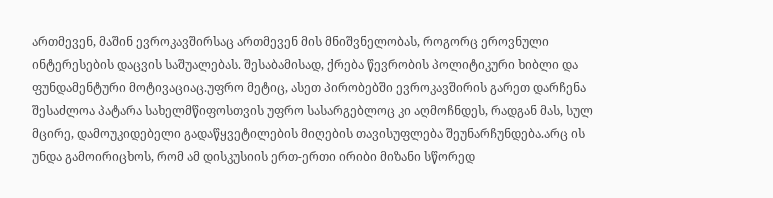ართმევენ, მაშინ ევროკავშირსაც ართმევენ მის მნიშვნელობას, როგორც ეროვნული ინტერესების დაცვის საშუალებას. შესაბამისად, ქრება წევრობის პოლიტიკური ხიბლი და ფუნდამენტური მოტივაციაც.უფრო მეტიც, ასეთ პირობებში ევროკავშირის გარეთ დარჩენა შესაძლოა პატარა სახელმწიფოსთვის უფრო სასარგებლოც კი აღმოჩნდეს, რადგან მას, სულ მცირე, დამოუკიდებელი გადაწყვეტილების მიღების თავისუფლება შეუნარჩუნდება.არც ის უნდა გამოირიცხოს, რომ ამ დისკუსიის ერთ-ერთი ირიბი მიზანი სწორედ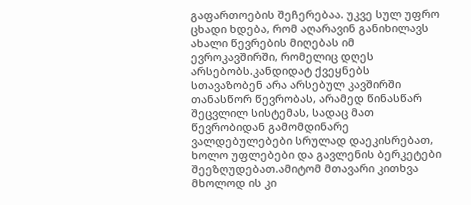გაფართოების შეჩერებაა. უკვე სულ უფრო ცხადი ხდება, რომ აღარავინ განიხილავს ახალი წევრების მიღებას იმ ევროკავშირში, რომელიც დღეს არსებობს.კანდიდატ ქვეყნებს სთავაზობენ არა არსებულ კავშირში თანასწორ წევრობას, არამედ წინასწარ შეცვლილ სისტემას, სადაც მათ წევრობიდან გამომდინარე ვალდებულებები სრულად დაეკისრებათ, ხოლო უფლებები და გავლენის ბერკეტები შეეზღუდებათ.ამიტომ მთავარი კითხვა მხოლოდ ის კი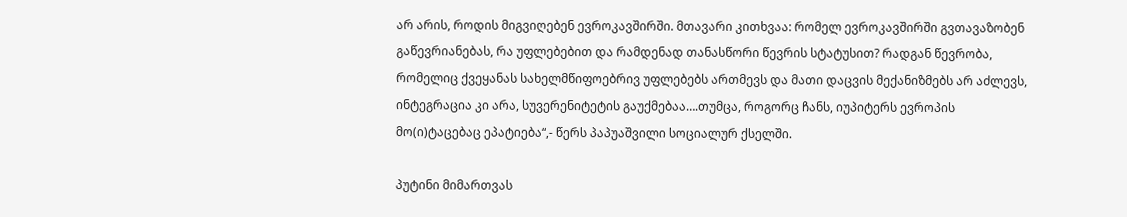არ არის, როდის მიგვიღებენ ევროკავშირში. მთავარი კითხვაა: რომელ ევროკავშირში გვთავაზობენ გაწევრიანებას, რა უფლებებით და რამდენად თანასწორი წევრის სტატუსით? რადგან წევრობა, რომელიც ქვეყანას სახელმწიფოებრივ უფლებებს ართმევს და მათი დაცვის მექანიზმებს არ აძლევს, ინტეგრაცია კი არა, სუვერენიტეტის გაუქმებაა….თუმცა, როგორც ჩანს, იუპიტერს ევროპის მო(ი)ტაცებაც ეპატიება“,- წერს პაპუაშვილი სოციალურ ქსელში.

პუტინი მიმართვას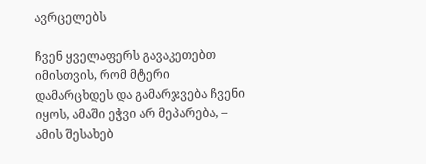ავრცელებს

ჩვენ ყველაფერს გავაკეთებთ იმისთვის, რომ მტერი დამარცხდეს და გამარჯვება ჩვენი იყოს, ამაში ეჭვი არ მეპარება, –  ამის შესახებ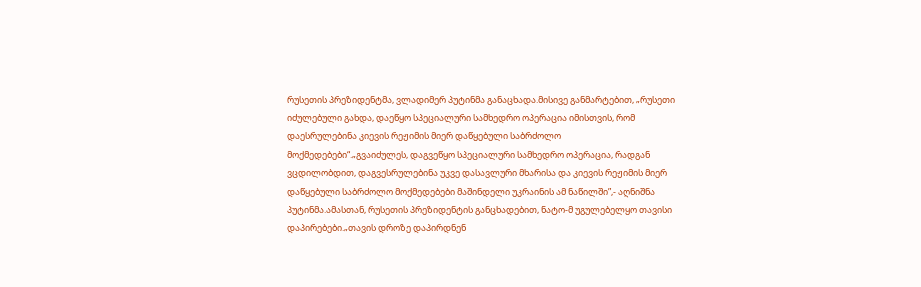რუსეთის პრეზიდენტმა, ვლადიმერ პუტინმა განაცხადა.მისივე განმარტებით, „რუსეთი იძულებული გახდა, დაეწყო სპეციალური სამხედრო ოპერაცია იმისთვის, რომ დაესრულებინა კიევის რეჟიმის მიერ დაწყებული საბრძოლო მოქმედებები“.„გვაიძულეს, დაგვეწყო სპეციალური სამხედრო ოპერაცია, რადგან ვცდილობდით, დაგვესრულებინა უკვე დასავლური მხარისა და კიევის რეჟიმის მიერ დაწყებული საბრძოლო მოქმედებები მაშინდელი უკრაინის ამ ნაწილში”,- აღნიშნა პუტინმა.ამასთან, რუსეთის პრეზიდენტის განცხადებით, ნატო-მ უგულებელყო თავისი დაპირებები.„თავის დროზე დაპირდნენ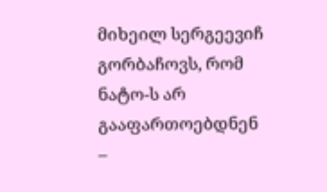მიხეილ სერგეევიჩ გორბაჩოვს, რომ ნატო-ს არ გააფართოებდნენ –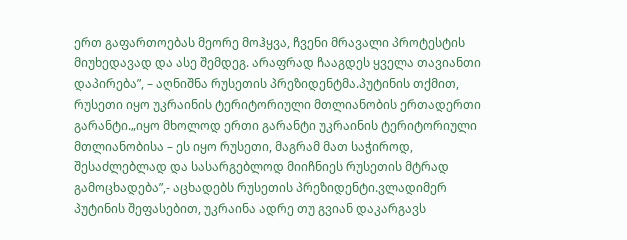ერთ გაფართოებას მეორე მოჰყვა, ჩვენი მრავალი პროტესტის მიუხედავად და ასე შემდეგ. არაფრად ჩააგდეს ყველა თავიანთი დაპირება”, – აღნიშნა რუსეთის პრეზიდენტმა.პუტინის თქმით, რუსეთი იყო უკრაინის ტერიტორიული მთლიანობის ერთადერთი გარანტი.„იყო მხოლოდ ერთი გარანტი უკრაინის ტერიტორიული მთლიანობისა – ეს იყო რუსეთი, მაგრამ მათ საჭიროდ, შესაძლებლად და სასარგებლოდ მიიჩნიეს რუსეთის მტრად გამოცხადება”,- აცხადებს რუსეთის პრეზიდენტი.ვლადიმერ პუტინის შეფასებით, უკრაინა ადრე თუ გვიან დაკარგავს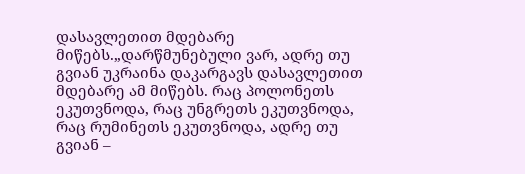დასავლეთით მდებარე მიწებს.„დარწმუნებული ვარ, ადრე თუ გვიან უკრაინა დაკარგავს დასავლეთით მდებარე ამ მიწებს. რაც პოლონეთს ეკუთვნოდა, რაც უნგრეთს ეკუთვნოდა, რაც რუმინეთს ეკუთვნოდა, ადრე თუ გვიან –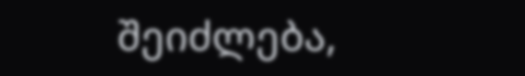შეიძლება,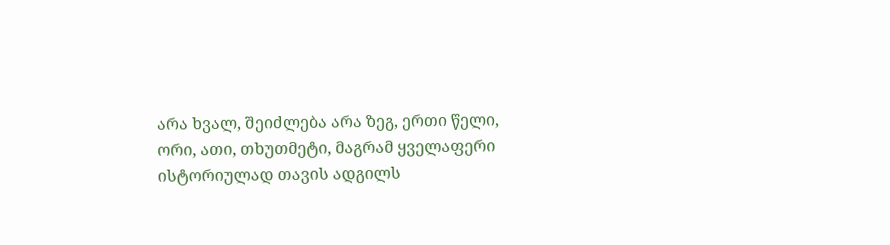არა ხვალ, შეიძლება არა ზეგ, ერთი წელი, ორი, ათი, თხუთმეტი, მაგრამ ყველაფერი ისტორიულად თავის ადგილს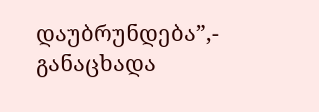დაუბრუნდება”,- განაცხადა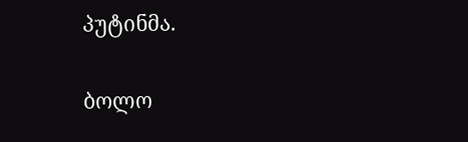პუტინმა.

ბოლო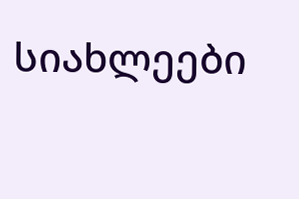სიახლეები